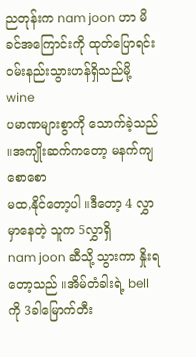ညတုန်းက nam joon ဟာ မိခင်အကြောင်းကို ထုတ်ပြောရင်း ဝမ်းနည်းသွားဟန်ရှိသည်မို့ wine
ပမာဏများစွာကို သောက်ခဲ့သည် ။အကျိုးဆက်ကတော့ မနက်ကျ စောစော
မထ,နိုင်တော့ပါ ။ဒီတော့ 4 လွှာမှာနေတဲ့ သူက 5လွှာရှိ
nam joon ဆီသို့ သွားကာ နှိုးရတော့သည် ။အိမ်တံခါးရဲ့ bell ကို 3ခါမြောက်တီး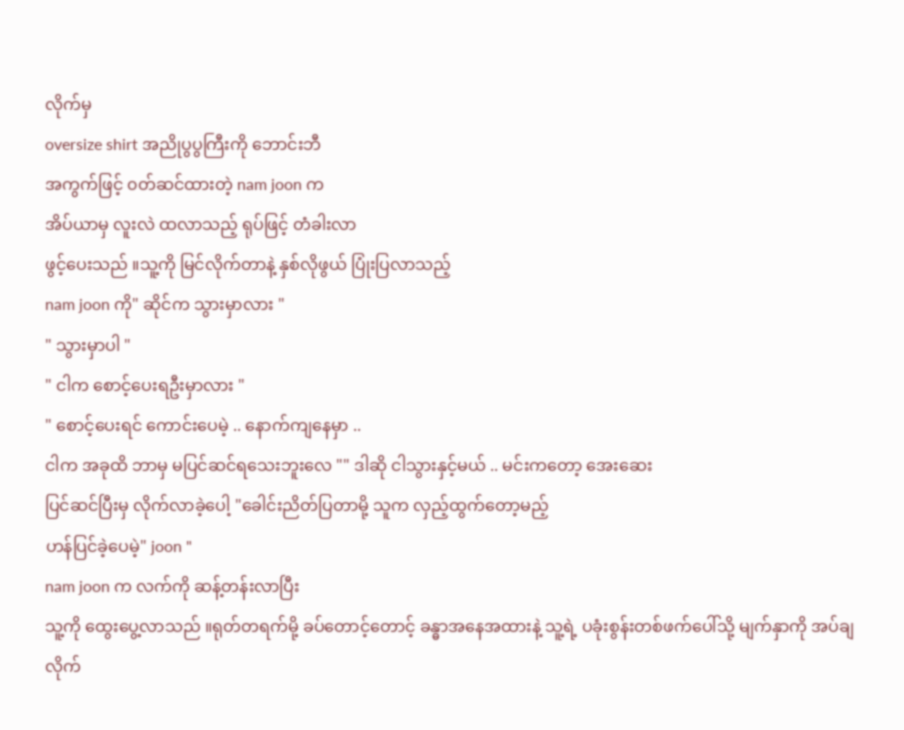လိုက်မှ
oversize shirt အညိုပွပွကြီးကို ဘောင်းဘီ
အကွက်ဖြင့် ၀တ်ဆင်ထားတဲ့ nam joon က
အိပ်ယာမှ လူးလဲ ထလာသည့် ရုပ်ဖြင့် တံခါးလာ
ဖွင့်ပေးသည် ။သူ့ကို မြင်လိုက်တာနဲ့ နှစ်လိုဖွယ် ပြုံးပြလာသည့်
nam joon ကို" ဆိုင်က သွားမှာလား "
" သွားမှာပါ "
" ငါက စောင့်ပေးရဦးမှာလား "
" စောင့်ပေးရင် ကောင်းပေမဲ့ .. နောက်ကျနေမှာ ..
ငါက အခုထိ ဘာမှ မပြင်ဆင်ရသေးဘူးလေ "" ဒါဆို ငါသွားနှင့်မယ် .. မင်းကတော့ အေးဆေး
ပြင်ဆင်ပြီးမှ လိုက်လာခဲ့ပေါ့ "ခေါင်းညိတ်ပြတာမို့ သူက လှည့်ထွက်တော့မည့်
ဟန်ပြင်ခဲ့ပေမဲ့" joon "
nam joon က လက်ကို ဆန့်တန်းလာပြီး
သူ့ကို ထွေးပွေ့လာသည် ။ရုတ်တရက်မို့ ခပ်တောင့်တောင့် ခန္ဓာအနေအထားနဲ့ သူ့ရဲ့ ပခုံးစွန်းတစ်ဖက်ပေါ်သို့ မျက်နှာကို အပ်ချ
လိုက်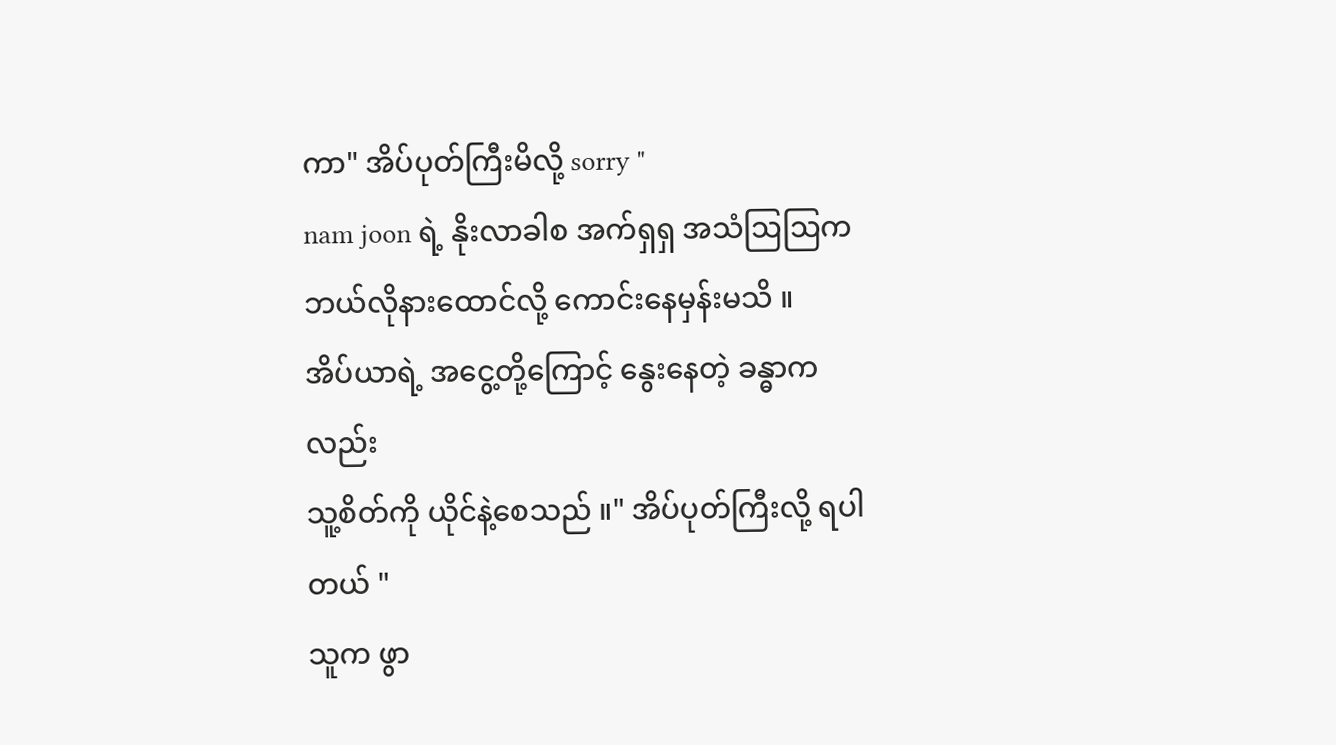ကာ" အိပ်ပုတ်ကြီးမိလို့ sorry "
nam joon ရဲ့ နိုးလာခါစ အက်ရှရှ အသံဩဩက ဘယ်လိုနားထောင်လို့ ကောင်းနေမှန်းမသိ ။
အိပ်ယာရဲ့ အငွေ့တို့ကြောင့် နွေးနေတဲ့ ခန္ဓာကလည်း
သူ့စိတ်ကို ယိုင်နဲ့စေသည် ။" အိပ်ပုတ်ကြီးလို့ ရပါတယ် "
သူက ဖွာ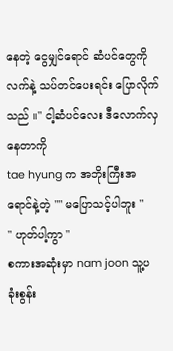နေတဲ့ ငွေမျှင်ရောင် ဆံပင်တွေကို
လက်နဲ့ သပ်တင်ပေးရင်း ပြောလိုက်သည် ။" ငါ့ဆံပင်လေး ဒီလောက်လှနေတာကို
tae hyung က အဘိုးကြီးအရောင်နဲ့တဲ့ "" မပြောသင့်ပါဘူး "
" ဟုတ်ပါ့ကွာ "
စကားအဆုံးမှာ nam joon သူ့ပခုံးစွန်း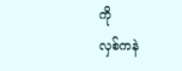ကို
လှစ်ကနဲ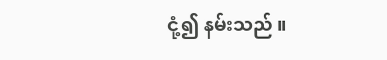ငုံ့၍ နမ်းသည် ။